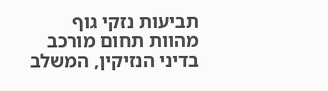תביעות נזקי גוף מהוות תחום מורכב בדיני הנזיקין, המשלב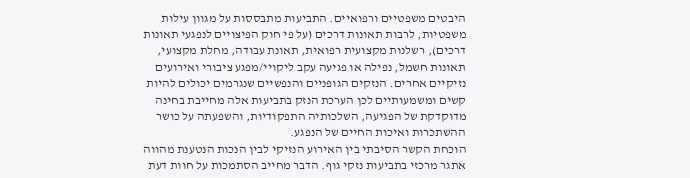היבטים משפטיים ורפואיים. התביעות מתבססות על מגוון עילות משפטיות, לרבות תאונות דרכים (על פי חוק הפיצויים לנפגעי תאונות דרכים), רשלנות מקצועית רפואית, תאונת עבודה, מחלת מקצועי, תאונות חשמל, נפילה או פגיעה עקב ליקויי/מפגע ציבורי ואירועים נזיקיים אחרים. הנזקים הגופניים והנפשיים שנגרמים יכולים להיות קשים ומשמעותיים לכן הערכת הנזק בתביעות אלה מחייבת בחינה מדוקדקת של הפגיעה, השלכותיה התפקודיות, והשפעתה על כושר ההשתכרות ואיכות החיים של הנפגע.
הוכחת הקשר הסיבתי בין האירוע הנזיקי לבין הנכות הנטענת מהווה אתגר מרכזי בתביעות נזקי גוף. הדבר מחייב הסתמכות על חוות דעת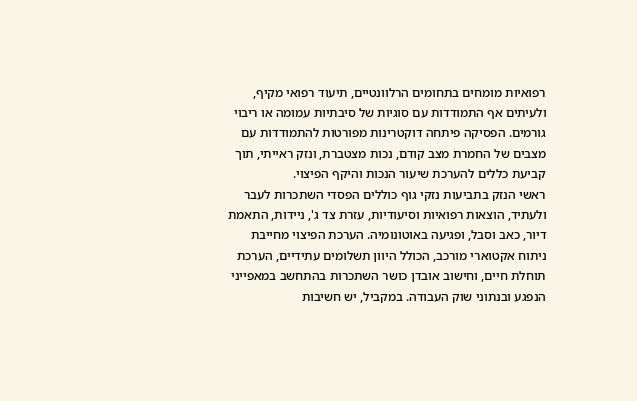רפואיות מומחים בתחומים הרלוונטיים, תיעוד רפואי מקיף, ולעיתים אף התמודדות עם סוגיות של סיבתיות עמומה או ריבוי גורמים. הפסיקה פיתחה דוקטרינות מפורטות להתמודדות עם מצבים של החמרת מצב קודם, נכות מצטברת, ונזק ראייתי, תוך קביעת כללים להערכת שיעור הנכות והיקף הפיצוי.
ראשי הנזק בתביעות נזקי גוף כוללים הפסדי השתכרות לעבר ולעתיד, הוצאות רפואיות וסיעודיות, עזרת צד ג', ניידות, התאמת דיור, כאב וסבל, ופגיעה באוטונומיה. הערכת הפיצוי מחייבת ניתוח אקטוארי מורכב, הכולל היוון תשלומים עתידיים, הערכת תוחלת חיים, וחישוב אובדן כושר השתכרות בהתחשב במאפייני הנפגע ובנתוני שוק העבודה. במקביל, יש חשיבות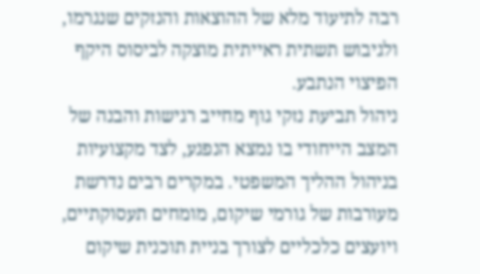רבה לתיעוד מלא של ההוצאות והנזקים שנגרמו, ולגיבוש תשתית ראייתית מוצקה לביסוס היקף הפיצוי הנתבע.
ניהול תביעת נזקי גוף מחייב רגישות והבנה של המצב הייחודי בו נמצא הנפגע, לצד מקצועיות בניהול ההליך המשפטי. במקרים רבים נדרשת מעורבות של גורמי שיקום, מומחים תעסוקתיים, ויועצים כלכליים לצורך בניית תוכנית שיקום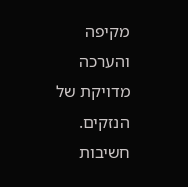מקיפה והערכה מדויקת של הנזקים. חשיבות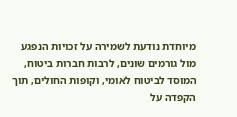מיוחדת נודעת לשמירה על זכויות הנפגע מול גורמים שונים, לרבות חברות ביטוח, המוסד לביטוח לאומי, וקופות החולים, תוך הקפדה על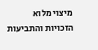מיצוי מלוא הזכויות והתביעות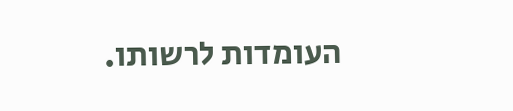העומדות לרשותו.